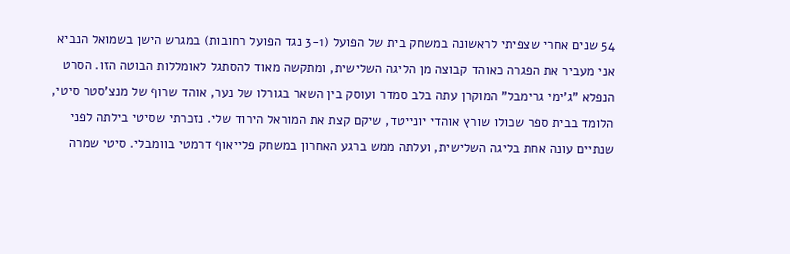54 שנים אחרי שצפיתי לראשונה במשחק בית של הפועל (3-1 נגד הפועל רחובות) במגרש הישן בשמואל הנביא אני מעביר את הפגרה כאוהד קבוצה מן הליגה השלישית, ומתקשה מאוד להסתגל לאומללות הבוטה הזו. הסרט הנפלא "ג'ימי גרימבל" המוקרן עתה בלב סמדר ועוסק בין השאר בגורלו של נער, אוהד שרוף של מנצ'סטר סיטי, הלומד בבית ספר שכולו שורץ אוהדי יונייטד, שיקם קצת את המוראל הירוד שלי. נזכרתי שסיטי בילתה לפני שנתיים עונה אחת בליגה השלישית, ועלתה ממש ברגע האחרון במשחק פלייאוף דרמטי בוומבלי. סיטי שמרה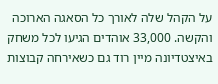על הקהל שלה לאורך כל הסאגה הארוכה והקשה. 33,000 אוהדים הגיעו לכל משחק באיצטדיונה מיין רוד גם כשאירחה קבוצות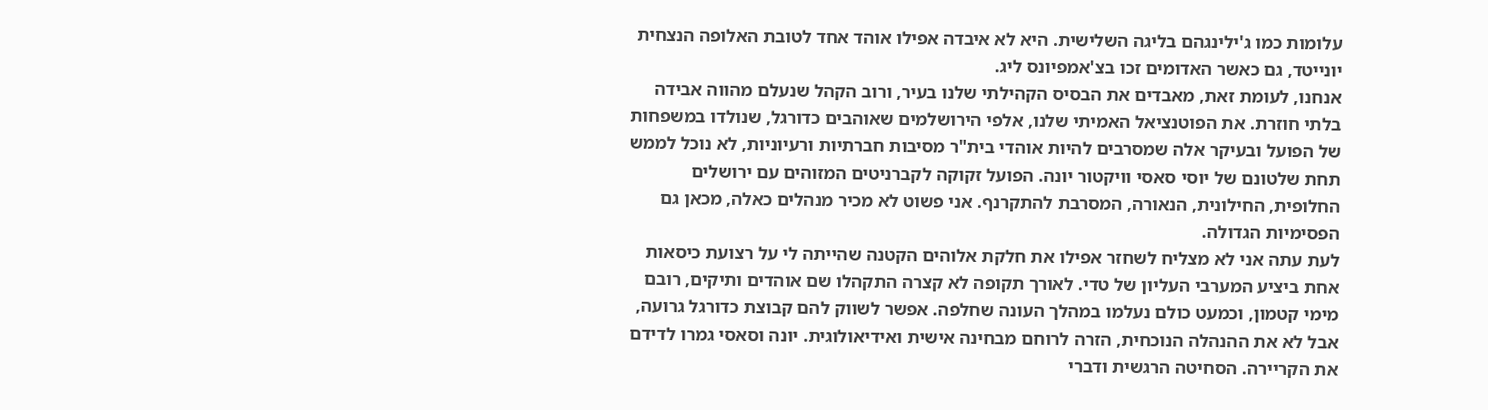עלומות כמו ג'ילינגהם בליגה השלישית. היא לא איבדה אפילו אוהד אחד לטובת האלופה הנצחית יונייטד, גם כאשר האדומים זכו בצ'אמפיונס ליג.
אנחנו, לעומת זאת, מאבדים את הבסיס הקהילתי שלנו בעיר, ורוב הקהל שנעלם מהווה אבידה בלתי חוזרת. את הפוטנציאל האמיתי שלנו, אלפי הירושלמים שאוהבים כדורגל, שנולדו במשפחות של הפועל ובעיקר אלה שמסרבים להיות אוהדי בית"ר מסיבות חברתיות ורעיוניות, לא נוכל לממש תחת שלטונם של יוסי סאסי וויקטור יונה. הפועל זקוקה לקברניטים המזוהים עם ירושלים החלופית, החילונית, הנאורה, המסרבת להתקרנף. אני פשוט לא מכיר מנהלים כאלה, מכאן גם הפסימיות הגדולה.
לעת עתה אני לא מצליח לשחזר אפילו את חלקת אלוהים הקטנה שהייתה לי על רצועת כיסאות אחת ביציע המערבי העליון של טדי. לאורך תקופה לא קצרה התקהלו שם אוהדים ותיקים, רובם מימי קטמון, וכמעט כולם נעלמו במהלך העונה שחלפה. אפשר לשווק להם קבוצת כדורגל גרועה, אבל לא את ההנהלה הנוכחית, הזרה לרוחם מבחינה אישית ואידיאולוגית. יונה וסאסי גמרו לדידם את הקריירה. הסחיטה הרגשית ודברי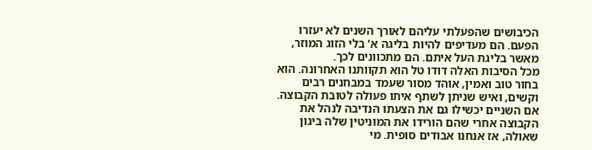הכיבושים שהפעלתי עליהם לאורך השנים לא יעזרו הפעם. הם מעדיפים להיות בליגה א' בלי הזוג המוזר, מאשר בליגת העל איתם. הם מתכוונים לכך.
מכל הסיבות האלה דודו טל הוא תקוותנו האחרונה. הוא בחור טוב ואמין, אוהד מסור שעמד במבחנים רבים וקשים, ואיש שניתן לשתף איתו פעולה לטובת הקבוצה. אם השניים יכשילו גם את הצעתו הנדיבה לנהל את הקבוצה אחרי שהם הורידו את המוניטין שלה ביגון שאולה, אז אנחנו אבודים סופית. מי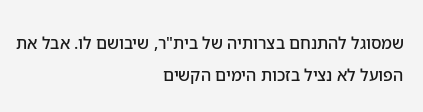שמסוגל להתנחם בצרותיה של בית"ר, שיבושם לו. אבל את הפועל לא נציל בזכות הימים הקשים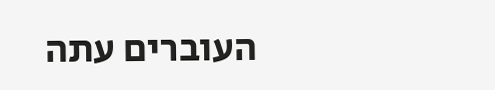העוברים עתה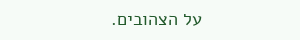על הצהובים.